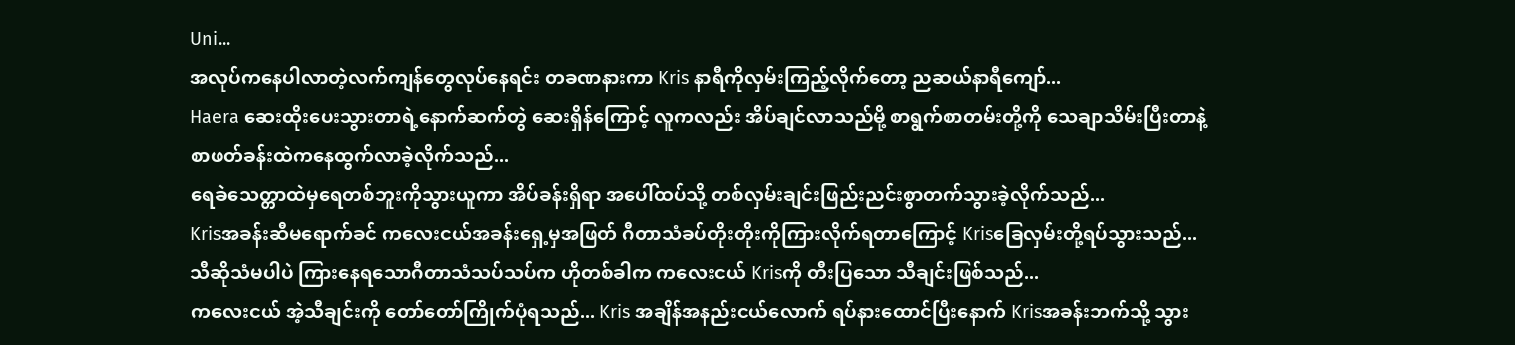Uni...
အလုပ်ကနေပါလာတဲ့လက်ကျန်တွေလုပ်နေရင်း တခဏနားကာ Kris နာရီကိုလှမ်းကြည့်လိုက်တော့ ညဆယ်နာရီကျော်...
Haera ဆေးထိုးပေးသွားတာရဲ့နောက်ဆက်တွဲ ဆေးရှိန်ကြောင့် လူကလည်း အိပ်ချင်လာသည်မို့ စာရွက်စာတမ်းတို့ကို သေချာသိမ်းပြီးတာနဲ့ စာဖတ်ခန်းထဲကနေထွက်လာခဲ့လိုက်သည်...
ရေခဲသေတ္တာထဲမှရေတစ်ဘူးကိုသွားယူကာ အိပ်ခန်းရှိရာ အပေါ်ထပ်သို့ တစ်လှမ်းချင်းဖြည်းညင်းစွာတက်သွားခဲ့လိုက်သည်...
Krisအခန်းဆီမရောက်ခင် ကလေးငယ်အခန်းရှေ့မှအဖြတ် ဂီတာသံခပ်တိုးတိုးကိုကြားလိုက်ရတာကြောင့် Krisခြေလှမ်းတို့ရပ်သွားသည်...
သီဆိုသံမပါပဲ ကြားနေရသောဂီတာသံသပ်သပ်က ဟိုတစ်ခါက ကလေးငယ် Krisကို တီးပြသော သီချင်းဖြစ်သည်...
ကလေးငယ် အဲ့သီချင်းကို တော်တော်ကြိုက်ပုံရသည်... Kris အချိန်အနည်းငယ်လောက် ရပ်နားထောင်ပြီးနောက် Krisအခန်းဘက်သို့ သွား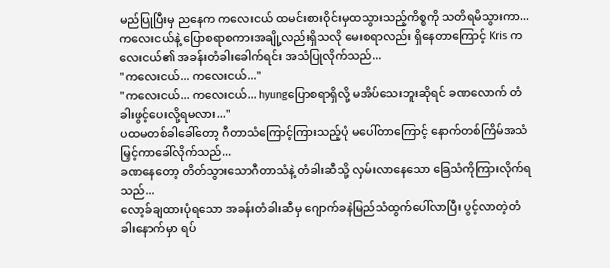မည်ပြုပြီးမှ ညနေက ကလေးငယ် ထမင်းစားဝိုင်းမှထသွားသည့်ကိစ္စကို သတိရမိသွားကာ...
ကလေးငယ်နဲ့ ပြောစရာစကားအချို့လည်းရှိသလို မေးစရာလည်း ရှိနေတာကြောင့် Kris ကလေးငယ်၏ အခန်းတံခါးခေါက်ရင်း အသံပြုလိုက်သည်...
"ကလေးငယ်... ကလေးငယ်..."
"ကလေးငယ်... ကလေးငယ်... hyungပြောစရာရှိလို့ မအိပ်သေးဘူးဆိုရင် ခဏလောက် တံခါးဖွင့်ပေးလို့ရမလား..."
ပထမတစ်ခါခေါ်တော့ ဂီတာသံကြောင့်ကြားသည့်ပုံ မပေါ်တာကြောင့် နောက်တစ်ကြိမ်အသံမြှင့်ကာခေါ်လိုက်သည်...
ခဏနေတော့ တိတ်သွားသောဂီတာသံနဲ့ တံခါးဆီသို့ လှမ်းလာနေသော ခြေသံကိုကြားလိုက်ရသည်...
လော့ခ်ချထားပုံရသော အခန်းတံခါးဆီမှ ဂျောက်ခနဲမြည်သံထွက်ပေါ်လာပြီး ပွင့်လာတဲ့တံခါးနောက်မှာ ရပ်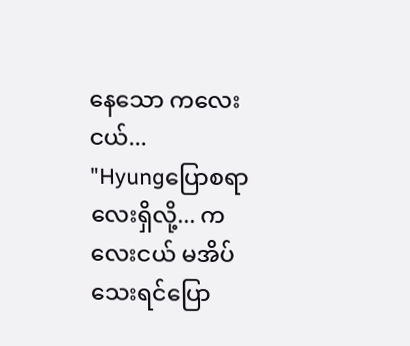နေသော ကလေးငယ်...
"Hyungပြောစရာလေးရှိလို့... ကလေးငယ် မအိပ်သေးရင်ပြော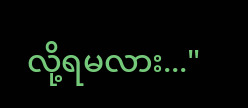လို့ရမလား..."